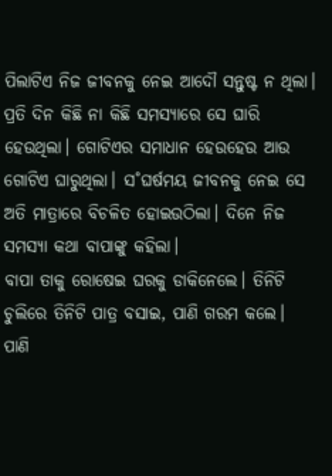ପିଲାଟିଏ ନିଜ ଜୀବନକୁ ନେଇ ଆଦୌ ସନ୍ତୁଷ୍ଟ ନ ଥିଲା। ପ୍ରତି ଦିନ କିଛି ନା କିଛି ସମସ୍ୟାରେ ସେ ଘାରି ହେଉଥିଲା। ଗୋଟିଏର ସମାଧାନ ହେଉହେଉ ଆଉ ଗୋଟିଏ ଘାରୁଥିଲା। ସ˚ଘର୍ଷମୟ ଜୀବନକୁ ନେଇ ସେ ଅତି ମାତ୍ରାରେ ବିଚଳିତ ହୋଇଉଠିଲା। ଦିନେ ନିଜ ସମସ୍ୟା କଥା ବାପାଙ୍କୁ କହିଲା।
ବାପା ତାକୁ ରୋଷେଇ ଘରକୁ ଡାକିନେଲେ। ତିନିଟି ଚୁଲିରେ ତିନିଟି ପାତ୍ର ବସାଇ, ପାଣି ଗରମ କଲେ। ପାଣି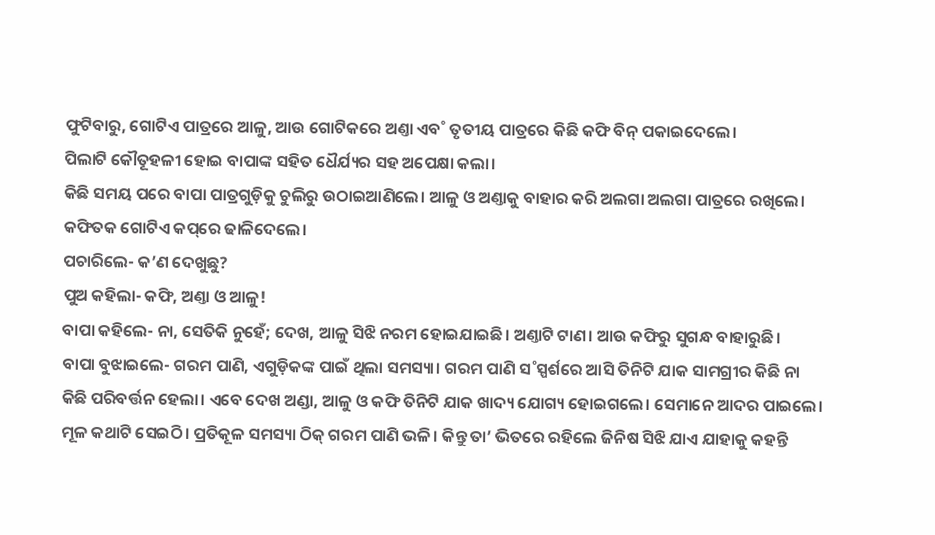ଫୁଟିବାରୁ, ଗୋଟିଏ ପାତ୍ରରେ ଆଳୁ, ଆଉ ଗୋଟିକରେ ଅଣ୍ତା ଏବ˚ ତୃତୀୟ ପାତ୍ରରେ କିଛି କଫି ବିନ୍‌ ପକାଇଦେଲେ।
ପିଲାଟି କୌତୂହଳୀ ହୋଇ ବାପାଙ୍କ ସହିତ ଧୈର୍ଯ୍ୟର ସହ ଅପେକ୍ଷା କଲା।
କିଛି ସମୟ ପରେ ବାପା ପାତ୍ରଗୁଡ଼ିକୁ ଚୁଲିରୁ ଉଠାଇଆଣିଲେ। ଆଳୁ ଓ ଅଣ୍ତାକୁ ବାହାର କରି ଅଲଗା ଅଲଗା ପାତ୍ରରେ ରଖିଲେ। କଫିତକ ଗୋଟିଏ କପ୍‌ରେ ଢାଳିଦେଲେ।
ପଚାରିଲେ- କ’ଣ ଦେଖୁଛୁ?
ପୁଅ କହିଲା- କଫି, ଅଣ୍ତା ଓ ଆଳୁ!
ବାପା କହିଲେ- ନା, ସେତିକି ନୁହେଁ; ଦେଖ, ଆଳୁ ସିଝି ନରମ ହୋଇଯାଇଛି। ଅଣ୍ତାଟି ଟାଣ। ଆଉ କଫିରୁ ସୁଗନ୍ଧ ବାହାରୁଛି।
ବାପା ବୁଝାଇଲେ- ଗରମ ପାଣି, ଏଗୁଡ଼ିକଙ୍କ ପାଇଁ ଥିଲା ସମସ୍ୟା। ଗରମ ପାଣି ସ˚ସ୍ପର୍ଶରେ ଆସି ତିନିଟି ଯାକ ସାମଗ୍ରୀର କିଛି ନା କିଛି ପରିବର୍ତ୍ତନ ହେଲା। ଏବେ ଦେଖ ଅଣ୍ଡା, ଆଳୁ ଓ କଫି ତିନିଟି ଯାକ ଖାଦ୍ୟ ଯୋଗ୍ୟ ହୋଇଗଲେ। ସେମାନେ ଆଦର ପାଇଲେ।
ମୂଳ କଥାଟି ସେଇଠି। ପ୍ରତିକୂଳ ସମସ୍ୟା ଠିକ୍‌ ଗରମ ପାଣି ଭଳି। କିନ୍ତୁ ତା’ ଭିତରେ ରହିଲେ ଜିନିଷ ସିଝି ଯାଏ ଯାହାକୁ କହନ୍ତି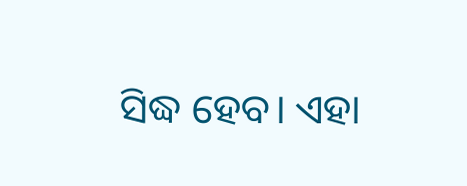ସିଦ୍ଧ ହେବ। ଏହା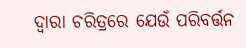ଦ୍ବାରା ଚରିତ୍ରରେ ଯେଉଁ ପରିବର୍ତ୍ତନ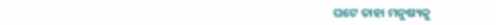ଘଟେ ତାହା ମନୁଷ୍ୟକୁ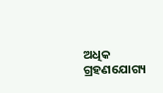ଅଧିକ ଗ୍ରହଣଯୋଗ୍ୟ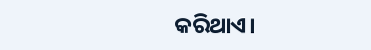କରିଥାଏ।